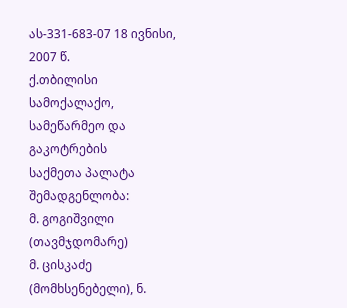ას-331-683-07 18 ივნისი, 2007 წ.
ქ.თბილისი
სამოქალაქო, სამეწარმეო და გაკოტრების
საქმეთა პალატა
შემადგენლობა:
მ. გოგიშვილი (თავმჯდომარე)
მ. ცისკაძე (მომხსენებელი), ნ.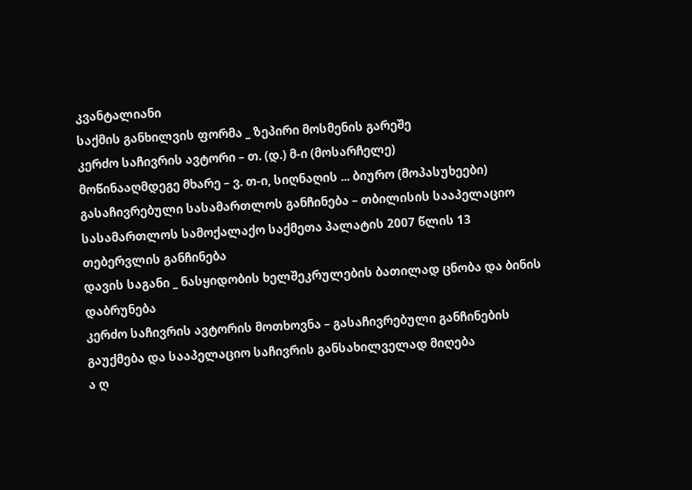კვანტალიანი
საქმის განხილვის ფორმა _ ზეპირი მოსმენის გარეშე
კერძო საჩივრის ავტორი – თ. (დ.) მ-ი (მოსარჩელე)
მოწინააღმდეგე მხარე – ვ. თ-ი, სიღნაღის ... ბიურო (მოპასუხეები)
გასაჩივრებული სასამართლოს განჩინება – თბილისის სააპელაციო სასამართლოს სამოქალაქო საქმეთა პალატის 2007 წლის 13 თებერვლის განჩინება
დავის საგანი _ ნასყიდობის ხელშეკრულების ბათილად ცნობა და ბინის დაბრუნება
კერძო საჩივრის ავტორის მოთხოვნა – გასაჩივრებული განჩინების გაუქმება და სააპელაციო საჩივრის განსახილველად მიღება
ა ღ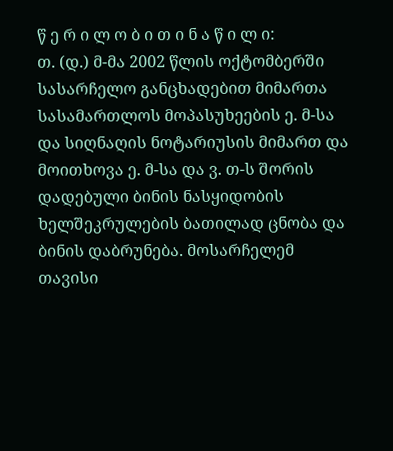წ ე რ ი ლ ო ბ ი თ ი ნ ა წ ი ლ ი:
თ. (დ.) მ-მა 2002 წლის ოქტომბერში სასარჩელო განცხადებით მიმართა სასამართლოს მოპასუხეების ე. მ-სა და სიღნაღის ნოტარიუსის მიმართ და მოითხოვა ე. მ-სა და ვ. თ-ს შორის დადებული ბინის ნასყიდობის ხელშეკრულების ბათილად ცნობა და ბინის დაბრუნება. მოსარჩელემ თავისი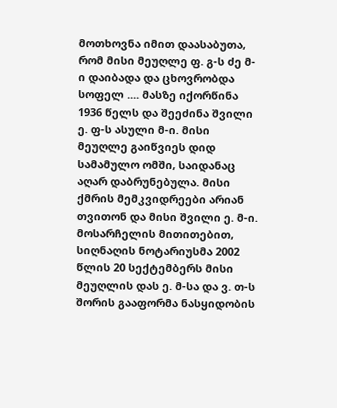მოთხოვნა იმით დაასაბუთა, რომ მისი მეუღლე ფ. გ-ს ძე მ-ი დაიბადა და ცხოვრობდა სოფელ .... მასზე იქორწინა 1936 წელს და შეეძინა შვილი ე. ფ-ს ასული მ-ი. მისი მეუღლე გაიწვიეს დიდ სამამულო ომში, საიდანაც აღარ დაბრუნებულა. მისი ქმრის მემკვიდრეები არიან თვითონ და მისი შვილი ე. მ-ი. მოსარჩელის მითითებით, სიღნაღის ნოტარიუსმა 2002 წლის 20 სექტემბერს მისი მეუღლის დას ე. მ-სა და ვ. თ-ს შორის გააფორმა ნასყიდობის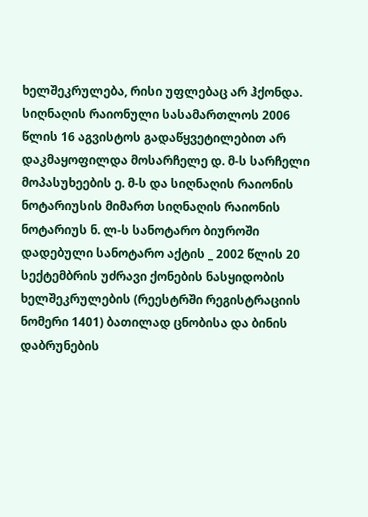ხელშეკრულება, რისი უფლებაც არ ჰქონდა.
სიღნაღის რაიონული სასამართლოს 2006 წლის 16 აგვისტოს გადაწყვეტილებით არ დაკმაყოფილდა მოსარჩელე დ. მ-ს სარჩელი მოპასუხეების ე. მ-ს და სიღნაღის რაიონის ნოტარიუსის მიმართ სიღნაღის რაიონის ნოტარიუს ნ. ლ-ს სანოტარო ბიუროში დადებული სანოტარო აქტის _ 2002 წლის 20 სექტემბრის უძრავი ქონების ნასყიდობის ხელშეკრულების (რეესტრში რეგისტრაციის ნომერი 1401) ბათილად ცნობისა და ბინის დაბრუნების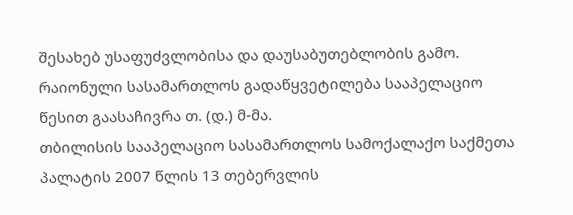შესახებ უსაფუძვლობისა და დაუსაბუთებლობის გამო.
რაიონული სასამართლოს გადაწყვეტილება სააპელაციო წესით გაასაჩივრა თ. (დ.) მ-მა.
თბილისის სააპელაციო სასამართლოს სამოქალაქო საქმეთა პალატის 2007 წლის 13 თებერვლის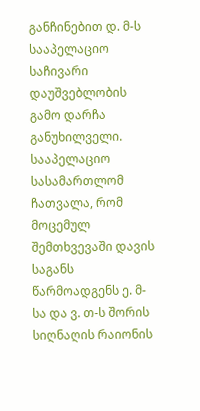განჩინებით დ. მ-ს სააპელაციო საჩივარი დაუშვებლობის გამო დარჩა განუხილველი. სააპელაციო სასამართლომ ჩათვალა, რომ მოცემულ შემთხვევაში დავის საგანს წარმოადგენს ე. მ-სა და ვ. თ-ს შორის სიღნაღის რაიონის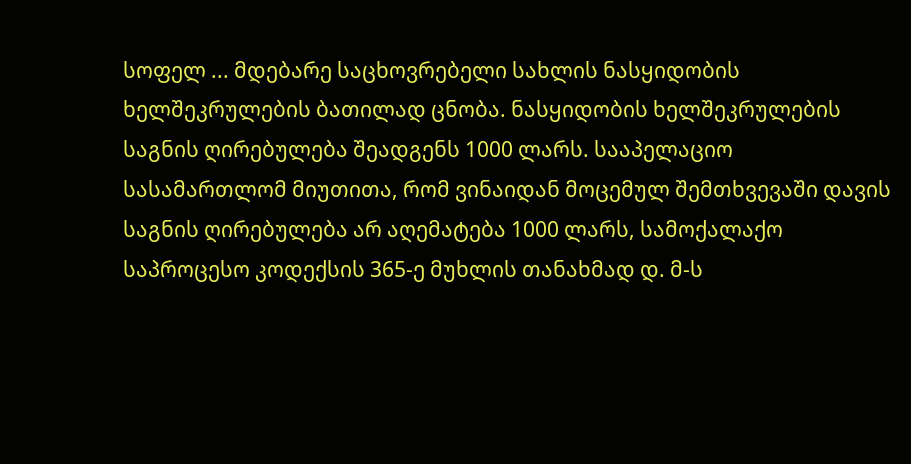სოფელ ... მდებარე საცხოვრებელი სახლის ნასყიდობის ხელშეკრულების ბათილად ცნობა. ნასყიდობის ხელშეკრულების საგნის ღირებულება შეადგენს 1000 ლარს. სააპელაციო სასამართლომ მიუთითა, რომ ვინაიდან მოცემულ შემთხვევაში დავის საგნის ღირებულება არ აღემატება 1000 ლარს, სამოქალაქო საპროცესო კოდექსის 365-ე მუხლის თანახმად დ. მ-ს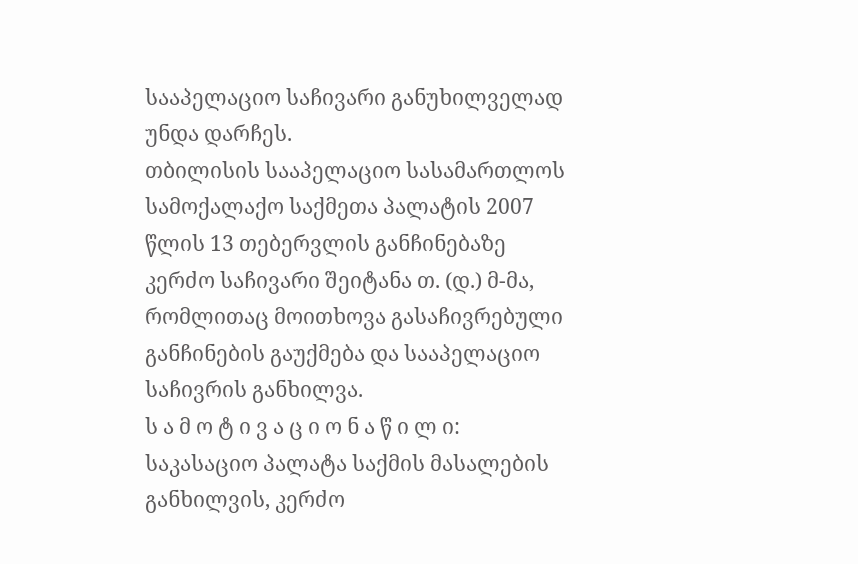სააპელაციო საჩივარი განუხილველად უნდა დარჩეს.
თბილისის სააპელაციო სასამართლოს სამოქალაქო საქმეთა პალატის 2007 წლის 13 თებერვლის განჩინებაზე კერძო საჩივარი შეიტანა თ. (დ.) მ-მა, რომლითაც მოითხოვა გასაჩივრებული განჩინების გაუქმება და სააპელაციო საჩივრის განხილვა.
ს ა მ ო ტ ი ვ ა ც ი ო ნ ა წ ი ლ ი:
საკასაციო პალატა საქმის მასალების განხილვის, კერძო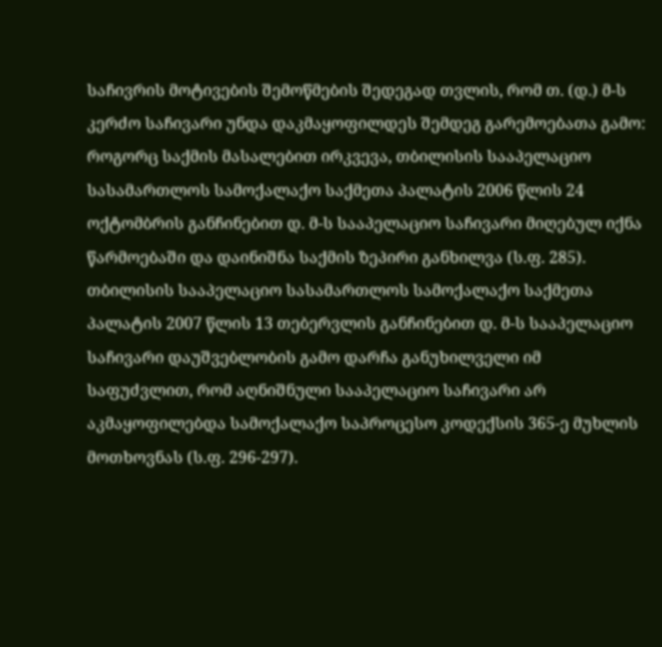საჩივრის მოტივების შემოწმების შედეგად თვლის, რომ თ. (დ.) მ-ს კერძო საჩივარი უნდა დაკმაყოფილდეს შემდეგ გარემოებათა გამო:
როგორც საქმის მასალებით ირკვევა, თბილისის სააპელაციო სასამართლოს სამოქალაქო საქმეთა პალატის 2006 წლის 24 ოქტომბრის განჩინებით დ. მ-ს სააპელაციო საჩივარი მიღებულ იქნა წარმოებაში და დაინიშნა საქმის ზეპირი განხილვა (ს.ფ. 285).
თბილისის სააპელაციო სასამართლოს სამოქალაქო საქმეთა პალატის 2007 წლის 13 თებერვლის განჩინებით დ. მ-ს სააპელაციო საჩივარი დაუშვებლობის გამო დარჩა განუხილველი იმ საფუძვლით, რომ აღნიშნული სააპელაციო საჩივარი არ აკმაყოფილებდა სამოქალაქო საპროცესო კოდექსის 365-ე მუხლის მოთხოვნას (ს.ფ. 296-297).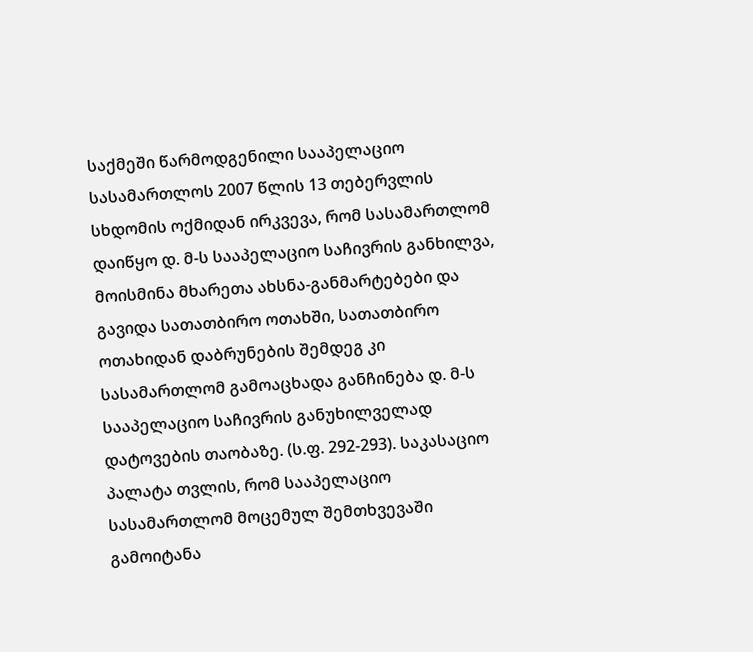საქმეში წარმოდგენილი სააპელაციო სასამართლოს 2007 წლის 13 თებერვლის სხდომის ოქმიდან ირკვევა, რომ სასამართლომ დაიწყო დ. მ-ს სააპელაციო საჩივრის განხილვა, მოისმინა მხარეთა ახსნა-განმარტებები და გავიდა სათათბირო ოთახში, სათათბირო ოთახიდან დაბრუნების შემდეგ კი სასამართლომ გამოაცხადა განჩინება დ. მ-ს სააპელაციო საჩივრის განუხილველად დატოვების თაობაზე. (ს.ფ. 292-293). საკასაციო პალატა თვლის, რომ სააპელაციო სასამართლომ მოცემულ შემთხვევაში გამოიტანა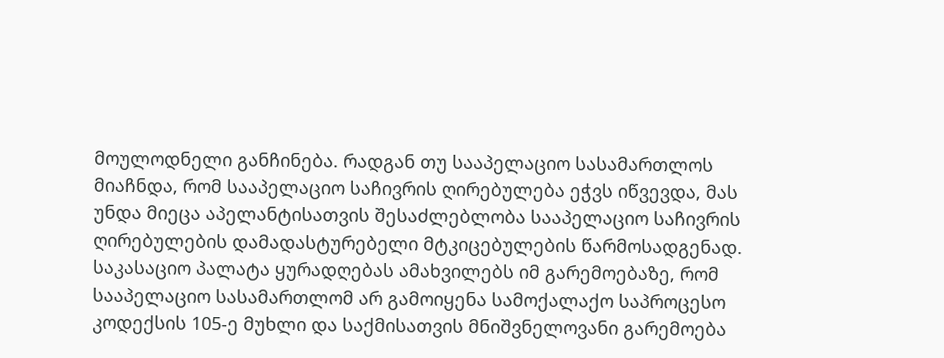მოულოდნელი განჩინება. რადგან თუ სააპელაციო სასამართლოს მიაჩნდა, რომ სააპელაციო საჩივრის ღირებულება ეჭვს იწვევდა, მას უნდა მიეცა აპელანტისათვის შესაძლებლობა სააპელაციო საჩივრის ღირებულების დამადასტურებელი მტკიცებულების წარმოსადგენად. საკასაციო პალატა ყურადღებას ამახვილებს იმ გარემოებაზე, რომ სააპელაციო სასამართლომ არ გამოიყენა სამოქალაქო საპროცესო კოდექსის 105-ე მუხლი და საქმისათვის მნიშვნელოვანი გარემოება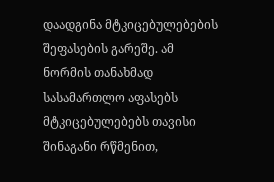დაადგინა მტკიცებულებების შეფასების გარეშე. ამ ნორმის თანახმად სასამართლო აფასებს მტკიცებულებებს თავისი შინაგანი რწმენით,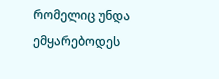რომელიც უნდა ემყარებოდეს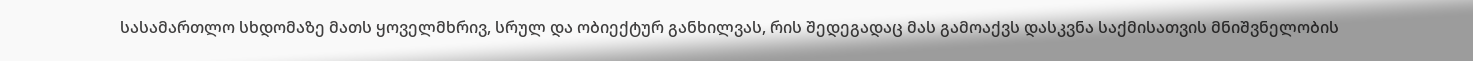სასამართლო სხდომაზე მათს ყოველმხრივ, სრულ და ობიექტურ განხილვას, რის შედეგადაც მას გამოაქვს დასკვნა საქმისათვის მნიშვნელობის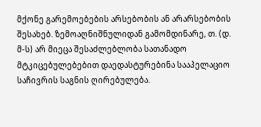მქონე გარემოებების არსებობის ან არარსებობის შესახებ. ზემოაღნიშნულიდან გამომდინარე, თ. (დ. მ-ს) არ მიეცა შესაძლებლობა სათანადო მტკიცებულებებით დაედასტურებინა სააპელაციო საჩივრის საგნის ღირებულება.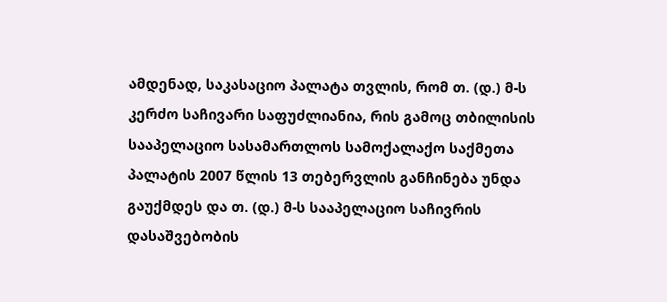ამდენად, საკასაციო პალატა თვლის, რომ თ. (დ.) მ-ს კერძო საჩივარი საფუძლიანია, რის გამოც თბილისის სააპელაციო სასამართლოს სამოქალაქო საქმეთა პალატის 2007 წლის 13 თებერვლის განჩინება უნდა გაუქმდეს და თ. (დ.) მ-ს სააპელაციო საჩივრის დასაშვებობის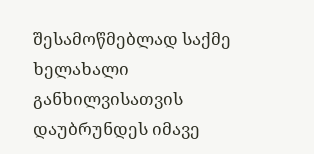შესამოწმებლად საქმე ხელახალი განხილვისათვის დაუბრუნდეს იმავე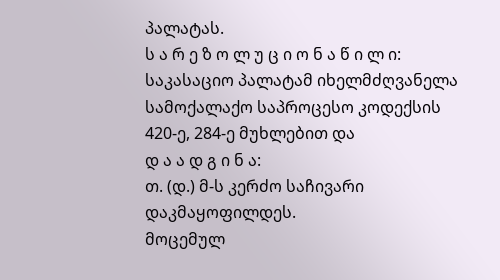პალატას.
ს ა რ ე ზ ო ლ უ ც ი ო ნ ა წ ი ლ ი:
საკასაციო პალატამ იხელმძღვანელა სამოქალაქო საპროცესო კოდექსის 420-ე, 284-ე მუხლებით და
დ ა ა დ გ ი ნ ა:
თ. (დ.) მ-ს კერძო საჩივარი დაკმაყოფილდეს.
მოცემულ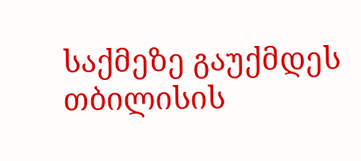საქმეზე გაუქმდეს თბილისის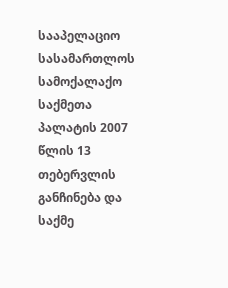სააპელაციო სასამართლოს სამოქალაქო საქმეთა პალატის 2007 წლის 13 თებერვლის განჩინება და საქმე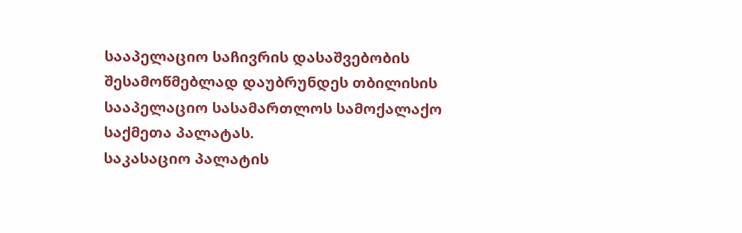სააპელაციო საჩივრის დასაშვებობის შესამოწმებლად დაუბრუნდეს თბილისის სააპელაციო სასამართლოს სამოქალაქო საქმეთა პალატას.
საკასაციო პალატის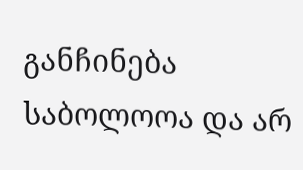განჩინება საბოლოოა და არ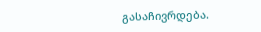გასაჩივრდება.